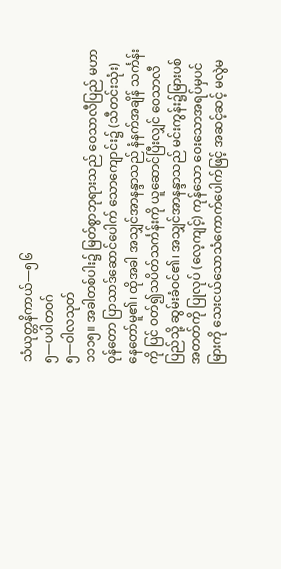သံယုတ္တနိကာယ်—၅၆
၅—ပပါတဝဂ်
၅—ဝါလသုတ်
၁၁၁၅။ အခါတစ်ပါး၌ မြတ်စွာဘုရားသည် ဝေသာလီပြည် မဟာဝုန်တော ပြာသာဒ်ဆောင်ပေါက် သောကျောင်း၌ (သီတင်းသုံး) နေတော်မူ၏၊ ထိုအခါ အသျှင်အာနန္ဒာသည် နံနက်အချိန် သင်္ကန်းကို ပြင် ဝတ်၍သပိတ်သင်္ကန်းကို ယူဆောင်ပြီးလျှင် ဝေသာလီပြည်သို့ ဆွမ်းခံဝင်၏၊ အသျှင်အာနန္ဒာသည် မင်းကွန်း၌မြားပစ်အတတ်ကို ပြုလုပ် (လေ့ကျင့်) ကုန်သော ဝေးသောအရပ်မှပင် မြားကို သေးငယ်သောသံကောက်ပေါက်ဖြင့် အဆင့်ဆင့် မလွဲမ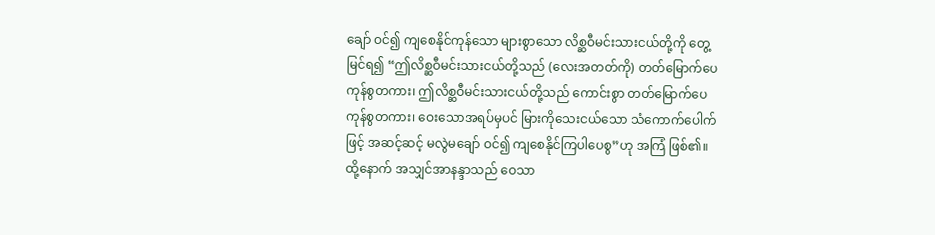ချော် ဝင်၍ ကျစေနိုင်ကုန်သော များစွာသော လိစ္ဆဝီမင်းသားငယ်တို့ကို တွေ့မြင်ရ၍ “ဤလိစ္ဆဝီမင်းသားငယ်တို့သည် (လေးအတတ်ကို) တတ်မြောက်ပေကုန်စွတကား၊ ဤလိစ္ဆဝီမင်းသားငယ်တို့သည် ကောင်းစွာ တတ်မြောက်ပေကုန်စွတကား၊ ဝေးသောအရပ်မှပင် မြားကိုသေးငယ်သော သံကောက်ပေါက်ဖြင့် အဆင့်ဆင့် မလွဲမချော် ဝင်၍ ကျစေနိုင်ကြပါပေစွ”ဟု အကြံ ဖြစ်၏။
ထို့နောက် အသျှင်အာနန္ဒာသည် ဝေသာ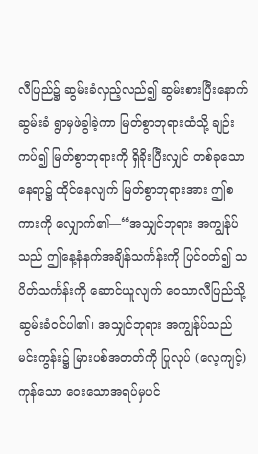လီပြည်၌ ဆွမ်းခံလှည့်လည်၍ ဆွမ်းစားပြီးနောက် ဆွမ်းခံ ရွာမှဖဲခွါခဲ့ကာ မြတ်စွာဘုရားထံသို့ ချဉ်းကပ်၍ မြတ်စွာဘုရားကို ရှိခိုးပြီးလျှင် တစ်ခုသော နေရာ၌ ထိုင်နေလျက် မြတ်စွာဘုရားအား ဤစကားကို လျှောက်၏—“အသျှင်ဘုရား အကျွန်ုပ်သည် ဤနေ့နံနက်အချိန်သင်္ကန်းကို ပြင်ဝတ်၍ သပိတ်သင်္ကန်းကို ဆောင်ယူလျက် ဝေသာလီပြည်သို့ ဆွမ်းခံဝင်ပါ၏၊ အသျှင်ဘုရား အကျွန်ုပ်သည် မင်းကွန်း၌ မြားပစ်အတတ်ကို ပြုလုပ် (လေ့ကျင့်) ကုန်သော ဝေးသောအရပ်မှပင်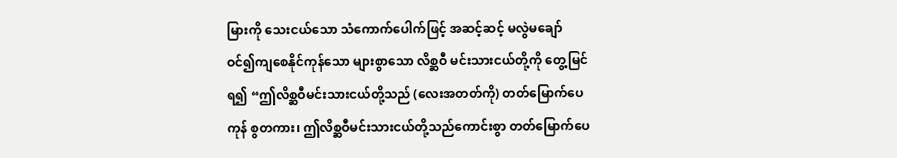မြားကို သေးငယ်သော သံကောက်ပေါက်ဖြင့် အဆင့်ဆင့် မလွဲမချော် ဝင်၍ကျစေနိုင်ကုန်သော များစွာသော လိစ္ဆဝီ မင်းသားငယ်တို့ကို တွေ့မြင်ရ၍ “ဤလိစ္ဆဝီမင်းသားငယ်တို့သည် (လေးအတတ်ကို) တတ်မြောက်ပေကုန် စွတကား၊ ဤလိစ္ဆဝီမင်းသားငယ်တို့သည်ကောင်းစွာ တတ်မြောက်ပေ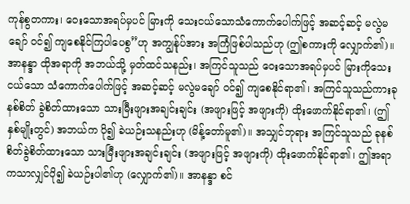ကုန်စွတကား၊ ဝေးသောအရပ်မှပင် မြားကို သေးငယ်သောသံကောက်ပေါက်ဖြင့် အဆင့်ဆင့် မလွဲမချော် ဝင်၍ ကျစေနိုင်ကြပါပေစွ”ဟု အကျွန်ုပ်အား အကြံဖြစ်ပါသည်ဟု (ဤစကားကို လျှောက်၏)။
အာနန္ဒာ ထိုအရာကို အဘယ်သို့ မှတ်ထင်သနည်း၊ အကြင်သူသည် ဝေးသောအရပ်မှပင် မြားကိုသေးငယ်သော သံကောက်ပေါက်ဖြင့် အဆင့်ဆင့် မလွဲမချော် ဝင်၍ ကျစေနိုင်ရာ၏၊ အကြင်သူသည်ကားခုနစ်စိတ် ခွဲစိတ်ထားသော သားမြီးဖျားအချင်းချင်း (အဖျားဖြင့် အဖျားကို) ထိုးဖောက်နိုင်ရာ၏၊ (ဤနှစ်မျိုးတွင်) အဘယ်က ပို၍ ခဲယဉ်းသနည်းဟု (မိန့်တော်မူ၏)။ အသျှင်ဘုရား အကြင်သူသည် ခုနစ်စိတ်ခွဲစိတ်ထားသော သားမြီးဖျားအချင်းချင်း (အဖျားဖြင့် အဖျားကို) ထိုးဖောက်နိုင်ရာ၏၊ ဤအရာကသာလျှင်ပို၍ ခဲယဉ်းပါ၏ဟု (လျှောက်၏)။ အာနန္ဒာ စင်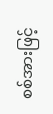စစ်အားဖြင့်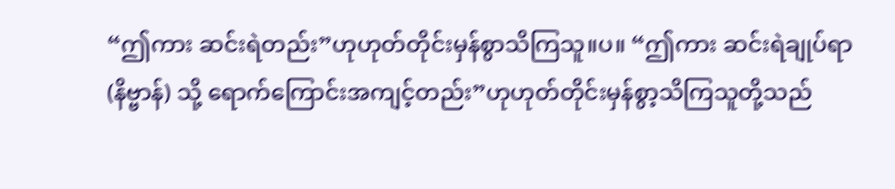“ဤကား ဆင်းရဲတည်း”ဟုဟုတ်တိုင်းမှန်စွာသိကြသူ။ပ။ “ဤကား ဆင်းရဲချုပ်ရာ (နိဗ္ဗာန်) သို့ ရောက်ကြောင်းအကျင့်တည်း”ဟုဟုတ်တိုင်းမှန်စွာ့သိကြသူတို့သည်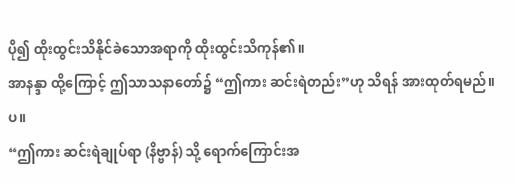ပို၍ ထိုးထွင်းသိနိုင်ခဲသောအရာကို ထိုးထွင်းသိကုန်၏။
အာနန္ဒာ ထို့ကြောင့် ဤသာသနာတော်၌ “ဤကား ဆင်းရဲတည်း”ဟု သိရန် အားထုတ်ရမည်။ပ။
“ဤကား ဆင်းရဲချုပ်ရာ (နိဗ္ဗာန်) သို့ ရောက်ကြောင်းအ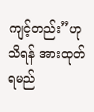ကျင့်တည်း”ဟု သိရန် အားထုတ်ရမည်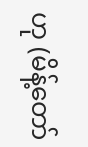ဟု (မိန့်တော်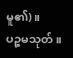မူ၏)။
ပဉ္စမသုတ်။